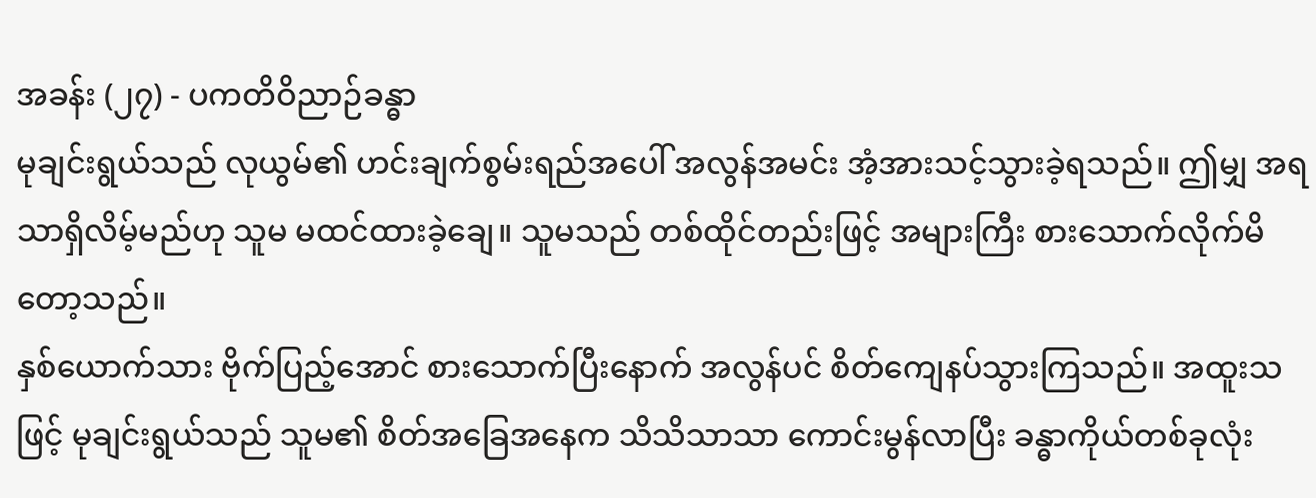အခန်း (၂၇) - ပကတိဝိညာဉ်ခန္ဓာ
မုချင်းရွယ်သည် လုယွမ်၏ ဟင်းချက်စွမ်းရည်အပေါ် အလွန်အမင်း အံ့အားသင့်သွားခဲ့ရသည်။ ဤမျှ အရသာရှိလိမ့်မည်ဟု သူမ မထင်ထားခဲ့ချေ။ သူမသည် တစ်ထိုင်တည်းဖြင့် အများကြီး စားသောက်လိုက်မိတော့သည်။
နှစ်ယောက်သား ဗိုက်ပြည့်အောင် စားသောက်ပြီးနောက် အလွန်ပင် စိတ်ကျေနပ်သွားကြသည်။ အထူးသဖြင့် မုချင်းရွယ်သည် သူမ၏ စိတ်အခြေအနေက သိသိသာသာ ကောင်းမွန်လာပြီး ခန္ဓာကိုယ်တစ်ခုလုံး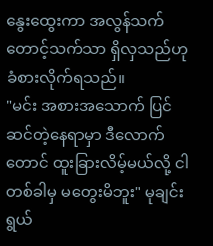နွေးထွေးကာ အလွန်သက်တောင့်သက်သာ ရှိလှသည်ဟု ခံစားလိုက်ရသည်။
"မင်း အစားအသောက် ပြင်ဆင်တဲ့နေရာမှာ ဒီလောက်တောင် ထူးခြားလိမ့်မယ်လို့ ငါ တစ်ခါမှ မတွေးမိဘူး" မုချင်းရွယ်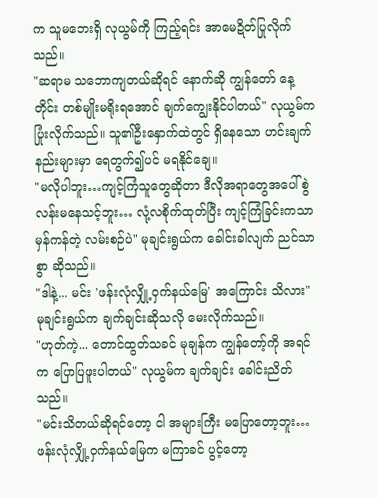က သူမဘေးရှိ လုယွမ်ကို ကြည့်ရင်း အာမေဍိတ်ပြုလိုက်သည်။
"ဆရာမ သဘောကျတယ်ဆိုရင် နောက်ဆို ကျွန်တော် နေ့တိုင်း တစ်မျိုးမရိုးရအောင် ချက်ကျွေးနိုင်ပါတယ်" လုယွမ်က ပြုံးလိုက်သည်။ သူ၏ဦးနှောက်ထဲတွင် ရှိနေသော ဟင်းချက်နည်းများမှာ ရေတွက်၍ပင် မရနိုင်ချေ။
"မလိုပါဘူး…ကျင့်ကြံသူတွေဆိုတာ ဒီလိုအရာတွေအပေါ် စွဲလန်းမနေသင့်ဘူး… လုံ့လစိုက်ထုတ်ပြီး ကျင့်ကြံခြင်းကသာ မှန်ကန်တဲ့ လမ်းစဉ်ပဲ" မုချင်းရွယ်က ခေါင်းခါလျက် ညင်သာစွာ ဆိုသည်။
"ဒါနဲ့... မင်း 'ဖန်းလုံလျှို့ဝှက်နယ်မြေ' အကြောင်း သိလား" မုချင်းရွယ်က ချက်ချင်းဆိုသလို မေးလိုက်သည်။
"ဟုတ်ကဲ့... တောင်ထွတ်သခင် မုချန်က ကျွန်တော့်ကို အရင်က ပြောပြဖူးပါတယ်" လုယွမ်က ချက်ချင်း ခေါင်းညိတ်သည်။
"မင်းသိတယ်ဆိုရင်တော့ ငါ အများကြီး မပြောတော့ဘူး…ဖန်းလုံလျှို့ဝှက်နယ်မြေက မကြာခင် ပွင့်တော့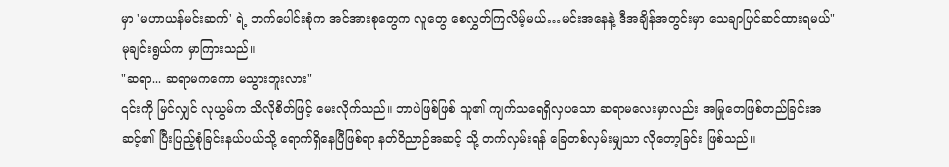မှာ 'မဟာယန်မင်းဆက်' ရဲ့ ဘက်ပေါင်းစုံက အင်အားစုတွေက လူတွေ စေလွှတ်ကြလိမ့်မယ်…မင်းအနေနဲ့ ဒီအချိန်အတွင်းမှာ သေချာပြင်ဆင်ထားရမယ်" မုချင်းရွယ်က မှာကြားသည်။
"ဆရာ... ဆရာမကကော မသွားဘူးလား"
၎င်းကို မြင်လျှင် လုယွမ်က သိလိုစိတ်ဖြင့် မေးလိုက်သည်။ ဘာပဲဖြစ်ဖြစ် သူ၏ ကျက်သရေရှိလှပသော ဆရာမလေးမှာလည်း အမြုတေဖြစ်တည်ခြင်းအဆင့်၏ ပြီးပြည့်စုံခြင်းနယ်ပယ်သို့ ရောက်ရှိနေပြီဖြစ်ရာ နတ်ဝိညာဉ်အဆင့် သို့ တက်လှမ်းရန် ခြေတစ်လှမ်းမျှသာ လိုတော့ခြင်း ဖြစ်သည်။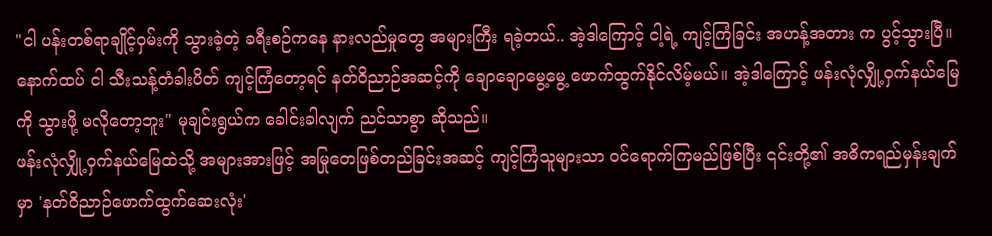"ငါ ပန်းတစ်ရာချိုင့်ဝှမ်းကို သွားခဲ့တဲ့ ခရီးစဉ်ကနေ နားလည်မှုတွေ အများကြီး ရခဲ့တယ်.. အဲ့ဒါကြောင့် ငါ့ရဲ့ ကျင့်ကြံခြင်း အဟန့်အတား က ပွင့်သွားပြီ။
နောက်ထပ် ငါ သီးသန့်တံခါးပိတ် ကျင့်ကြံတော့ရင် နတ်ဝိညာဉ်အဆင့်ကို ချောချောမွေ့မွေ့ ဖောက်ထွက်နိုင်လိမ့်မယ်။ အဲ့ဒါကြောင့် ဖန်းလုံလျှို့ဝှက်နယ်မြေကို သွားဖို့ မလိုတော့ဘူး" မုချင်းရွယ်က ခေါင်းခါလျက် ညင်သာစွာ ဆိုသည်။
ဖန်းလုံလျှို့ဝှက်နယ်မြေထဲသို့ အများအားဖြင့် အမြုတေဖြစ်တည်ခြင်းအဆင့် ကျင့်ကြံသူများသာ ဝင်ရောက်ကြမည်ဖြစ်ပြီး ၎င်းတို့၏ အဓိကရည်မှန်းချက်မှာ 'နတ်ဝိညာဉ်ဖောက်ထွက်ဆေးလုံး'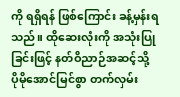ကို ရရှိရန် ဖြစ်ကြောင်း ခန့်မှန်းရသည်။ ထိုဆေးလုံးကို အသုံးပြုခြင်းဖြင့် နတ်ဝိညာဉ်အဆင့်သို့ ပိုမိုအောင်မြင်စွာ တက်လှမ်း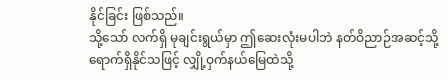နိုင်ခြင်း ဖြစ်သည်။
သို့သော် လက်ရှိ မုချင်းရွယ်မှာ ဤဆေးလုံးမပါဘဲ နတ်ဝိညာဉ်အဆင့်သို့ ရောက်ရှိနိုင်သဖြင့် လျှို့ဝှက်နယ်မြေထဲသို့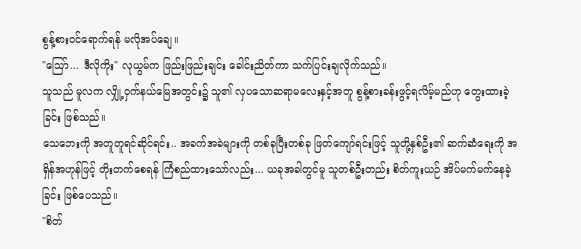စွန့်စားဝင်ရောက်ရန် မလိုအပ်ချေ။
"သြော်... ဒီလိုကိုး" လုယွမ်က ဖြည်းဖြည်းချင်း ခေါင်းညိတ်ကာ သက်ပြင်းချလိုက်သည်။
သူသည် မူလက လျှို့ဝှက်နယ်မြေအတွင်း၌ သူ၏ လှပသောဆရာမလေးနှင့်အတူ စွန့်စားခန်းဖွင့်ရလိမ့်မည်ဟု တွေးထားခဲ့ခြင်း ဖြစ်သည်။
သေဘေးကို အတူတူရင်ဆိုင်ရင်း.. အခက်အခဲများကို တစ်ခုပြီးတစ်ခု ဖြတ်ကျော်ရင်းဖြင့် သူတို့နှစ်ဦး၏ ဆက်ဆံရေးကို အရှိန်အဟုန်ဖြင့် တိုးတက်စေရန် ကြံစည်ထားသော်လည်း... ယခုအခါတွင်မူ သူတစ်ဦးတည်း စိတ်ကူးယဉ် အိပ်မက်မက်နေခဲ့ခြင်း ဖြစ်ပေသည်။
"စိတ်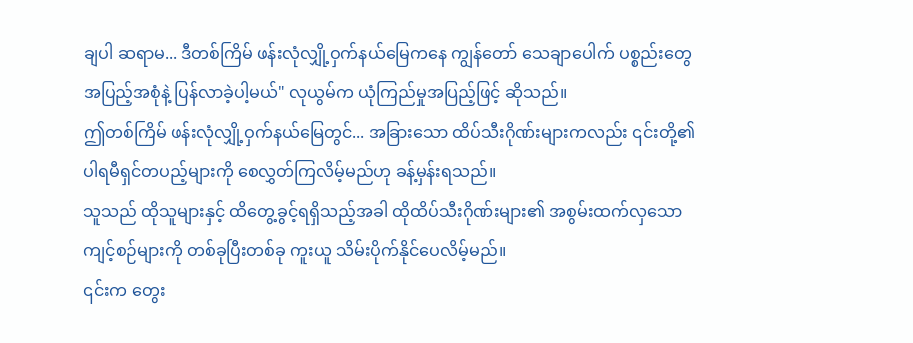ချပါ ဆရာမ... ဒီတစ်ကြိမ် ဖန်းလုံလျှို့ဝှက်နယ်မြေကနေ ကျွန်တော် သေချာပေါက် ပစ္စည်းတွေ အပြည့်အစုံနဲ့ ပြန်လာခဲ့ပါ့မယ်" လုယွမ်က ယုံကြည်မှုအပြည့်ဖြင့် ဆိုသည်။
ဤတစ်ကြိမ် ဖန်းလုံလျှို့ဝှက်နယ်မြေတွင်... အခြားသော ထိပ်သီးဂိုဏ်းများကလည်း ၎င်းတို့၏ ပါရမီရှင်တပည့်များကို စေလွှတ်ကြလိမ့်မည်ဟု ခန့်မှန်းရသည်။
သူသည် ထိုသူများနှင့် ထိတွေ့ခွင့်ရရှိသည့်အခါ ထိုထိပ်သီးဂိုဏ်းများ၏ အစွမ်းထက်လှသော ကျင့်စဉ်များကို တစ်ခုပြီးတစ်ခု ကူးယူ သိမ်းပိုက်နိုင်ပေလိမ့်မည်။
၎င်းက တွေး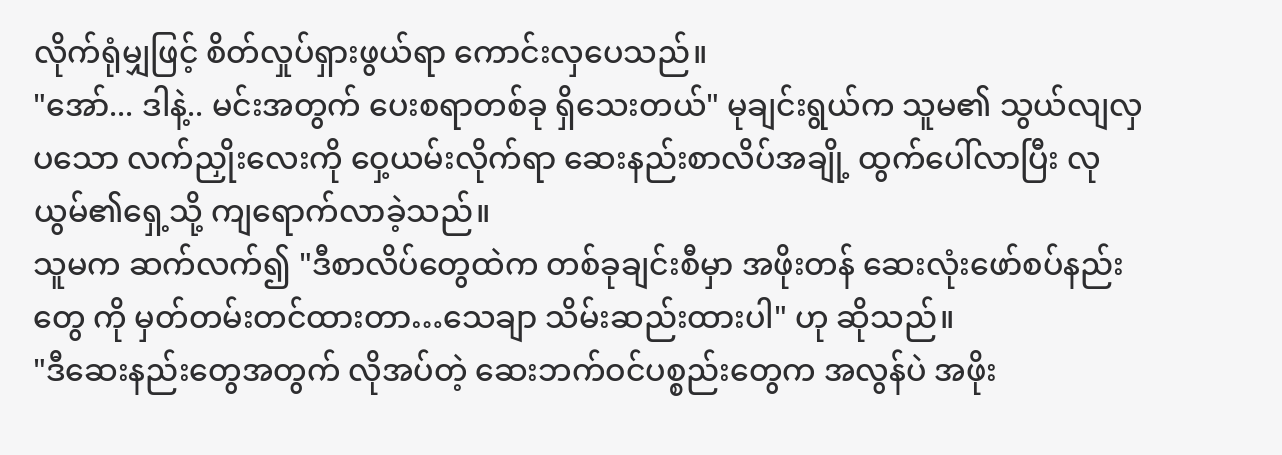လိုက်ရုံမျှဖြင့် စိတ်လှုပ်ရှားဖွယ်ရာ ကောင်းလှပေသည်။
"အော်... ဒါနဲ့.. မင်းအတွက် ပေးစရာတစ်ခု ရှိသေးတယ်" မုချင်းရွယ်က သူမ၏ သွယ်လျလှပသော လက်ညှိုးလေးကို ဝှေ့ယမ်းလိုက်ရာ ဆေးနည်းစာလိပ်အချို့ ထွက်ပေါ်လာပြီး လုယွမ်၏ရှေ့သို့ ကျရောက်လာခဲ့သည်။
သူမက ဆက်လက်၍ "ဒီစာလိပ်တွေထဲက တစ်ခုချင်းစီမှာ အဖိုးတန် ဆေးလုံးဖော်စပ်နည်းတွေ ကို မှတ်တမ်းတင်ထားတာ…သေချာ သိမ်းဆည်းထားပါ" ဟု ဆိုသည်။
"ဒီဆေးနည်းတွေအတွက် လိုအပ်တဲ့ ဆေးဘက်ဝင်ပစ္စည်းတွေက အလွန်ပဲ အဖိုး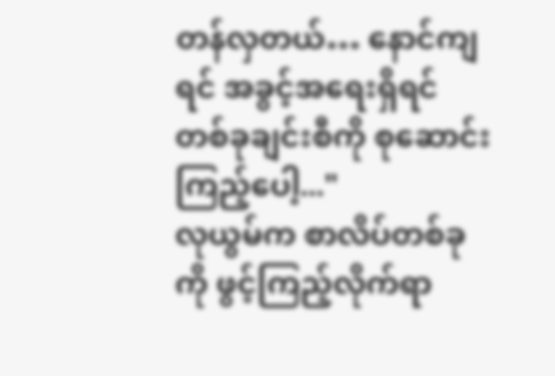တန်လှတယ်… နောင်ကျရင် အခွင့်အရေးရှိရင် တစ်ခုချင်းစီကို စုဆောင်းကြည့်ပေါ့..."
လုယွမ်က စာလိပ်တစ်ခုကို ဖွင့်ကြည့်လိုက်ရာ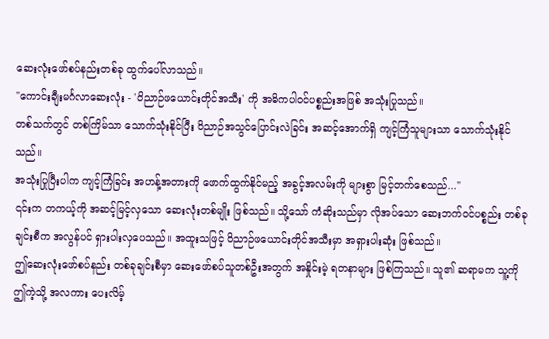ဆေးလုံးဖော်စပ်နည်းတစ်ခု ထွက်ပေါ်လာသည်။
"ကောင်းချီးမင်္ဂလာဆေးလုံး - 'ဝိညာဉ်ဖယောင်းတိုင်အသီး' ကို အဓိကပါဝင်ပစ္စည်းအဖြစ် အသုံးပြုသည်။
တစ်သက်တွင် တစ်ကြိမ်သာ သောက်သုံးနိုင်ပြီး ဝိညာဉ်အသွင်ပြောင်းလဲခြင်း အဆင့်အောက်ရှိ ကျင့်ကြံသူများသာ သောက်သုံးနိုင်သည်။
အသုံးပြုပြီးပါက ကျင့်ကြံခြင်း အဟန့်အတားကို ဖောက်ထွက်နိုင်မည့် အခွင့်အလမ်းကို များစွာ မြင့်တက်စေသည်..."
၎င်းက တကယ့်ကို အဆင့်မြင့်လှသော ဆေးလုံးတစ်မျိုး ဖြစ်သည်။ သို့သော် ကံဆိုးသည်မှာ လိုအပ်သော ဆေးဘက်ဝင်ပစ္စည်း တစ်ခုချင်းစီက အလွန်ပင် ရှားပါးလှပေသည်။ အထူးသဖြင့် ဝိညာဉ်ဖယောင်းတိုင်အသီးမှာ အရှားပါးဆုံး ဖြစ်သည်။
ဤဆေးလုံးဖော်စပ်နည်း တစ်ခုချင်းစီမှာ ဆေးဖော်စပ်သူတစ်ဦးအတွက် အနှိုင်းမဲ့ ရတနာများ ဖြစ်ကြသည်။ သူ၏ ဆရာမက သူ့ကို ဤကဲ့သို့ အလကား ပေးလိမ့်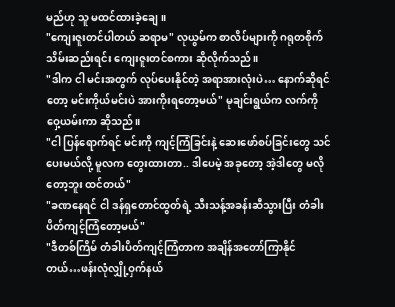မည်ဟု သူ မထင်ထားခဲ့ချေ။
"ကျေးဇူးတင်ပါတယ် ဆရာမ" လုယွမ်က စာလိပ်များကို ဂရုတစိုက် သိမ်းဆည်းရင်း ကျေးဇူးတင်စကား ဆိုလိုက်သည်။
"ဒါက ငါ မင်းအတွက် လုပ်ပေးနိုင်တဲ့ အရာအားလုံးပဲ… နောက်ဆိုရင်တော့ မင်းကိုယ်မင်းပဲ အားကိုးရတော့မယ်" မုချင်းရွယ်က လက်ကို ဝှေ့ယမ်းကာ ဆိုသည်။
"ငါ ပြန်ရောက်ရင် မင်းကို ကျင့်ကြံခြင်းနဲ့ ဆေးဖော်စပ်ခြင်းတွေ သင်ပေးမယ်လို့ မူလက တွေးထားတာ.. ဒါပေမဲ့ အခုတော့ အဲ့ဒါတွေ မလိုတော့ဘူး ထင်တယ်"
"ခဏနေရင် ငါ ဒန်ရှတောင်ထွတ်ရဲ့ သီးသန့်အခန်းဆီသွားပြီး တံခါးပိတ်ကျင့်ကြံတော့မယ်"
"ဒီတစ်ကြိမ် တံခါးပိတ်ကျင့်ကြံတာက အချိန်အတော်ကြာနိုင်တယ်…ဖန်းလုံလျှို့ဝှက်နယ်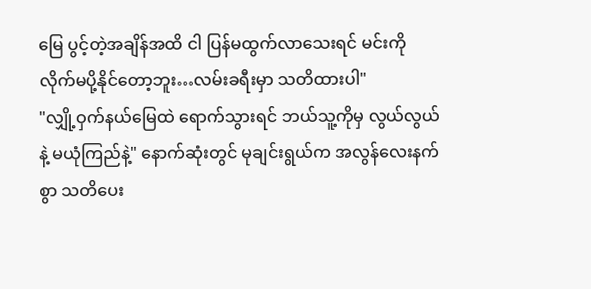မြေ ပွင့်တဲ့အချိန်အထိ ငါ ပြန်မထွက်လာသေးရင် မင်းကို လိုက်မပို့နိုင်တော့ဘူး…လမ်းခရီးမှာ သတိထားပါ"
"လျှို့ဝှက်နယ်မြေထဲ ရောက်သွားရင် ဘယ်သူ့ကိုမှ လွယ်လွယ်နဲ့ မယုံကြည်နဲ့" နောက်ဆုံးတွင် မုချင်းရွယ်က အလွန်လေးနက်စွာ သတိပေး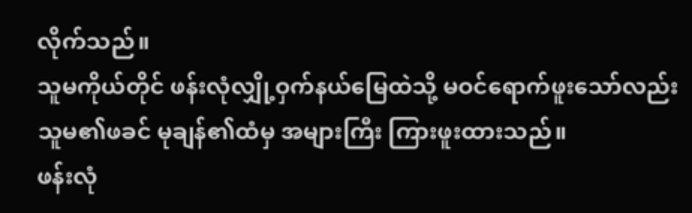လိုက်သည်။
သူမကိုယ်တိုင် ဖန်းလုံလျှို့ဝှက်နယ်မြေထဲသို့ မဝင်ရောက်ဖူးသော်လည်း သူမ၏ဖခင် မုချန်၏ထံမှ အများကြီး ကြားဖူးထားသည်။
ဖန်းလုံ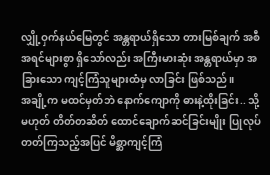လျှို့ဝှက်နယ်မြေတွင် အန္တရာယ်ရှိသော တားမြစ်ချက် အစီအရင်များစွာ ရှိသော်လည်း အကြီးမားဆုံး အန္တရာယ်မှာ အခြားသော ကျင့်ကြံသူများထံမှ လာခြင်း ဖြစ်သည်။
အချို့က မထင်မှတ်ဘဲ နောက်ကျောကို ဓားနဲ့ထိုးခြင်း.. သို့မဟုတ် တိတ်တဆိတ် ထောင်ချောက်ဆင်ခြင်းမျိုး ပြုလုပ်တတ်ကြသည့်အပြင် မိစ္ဆာကျင့်ကြံ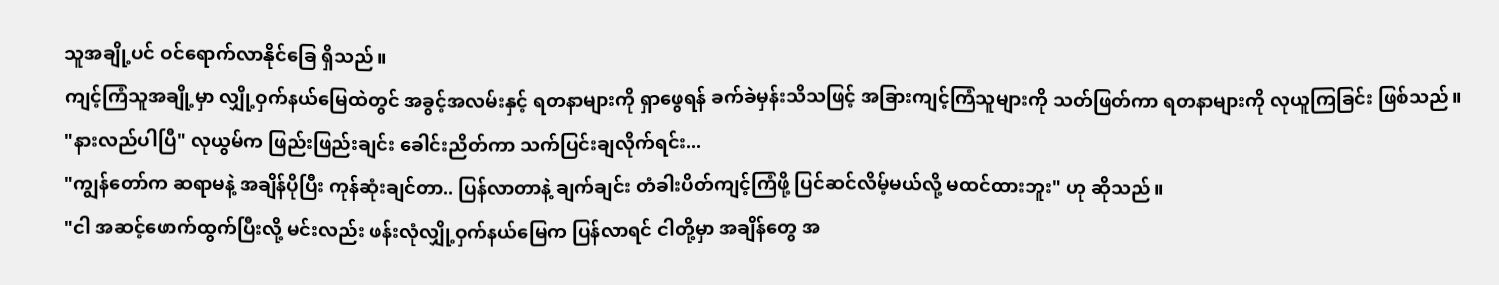သူအချို့ပင် ဝင်ရောက်လာနိုင်ခြေ ရှိသည်။
ကျင့်ကြံသူအချို့မှာ လျှို့ဝှက်နယ်မြေထဲတွင် အခွင့်အလမ်းနှင့် ရတနာများကို ရှာဖွေရန် ခက်ခဲမှန်းသိသဖြင့် အခြားကျင့်ကြံသူများကို သတ်ဖြတ်ကာ ရတနာများကို လုယူကြခြင်း ဖြစ်သည်။
"နားလည်ပါပြီ" လုယွမ်က ဖြည်းဖြည်းချင်း ခေါင်းညိတ်ကာ သက်ပြင်းချလိုက်ရင်း...
"ကျွန်တော်က ဆရာမနဲ့ အချိန်ပိုပြီး ကုန်ဆုံးချင်တာ.. ပြန်လာတာနဲ့ ချက်ချင်း တံခါးပိတ်ကျင့်ကြံဖို့ ပြင်ဆင်လိမ့်မယ်လို့ မထင်ထားဘူး" ဟု ဆိုသည်။
"ငါ အဆင့်ဖောက်ထွက်ပြီးလို့ မင်းလည်း ဖန်းလုံလျှို့ဝှက်နယ်မြေက ပြန်လာရင် ငါတို့မှာ အချိန်တွေ အ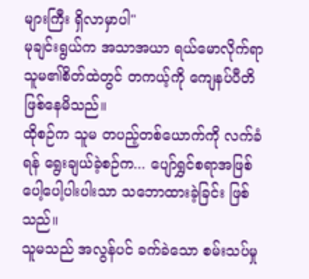များကြီး ရှိလာမှာပါ"
မုချင်းရွယ်က အသာအယာ ရယ်မောလိုက်ရာ သူမ၏စိတ်ထဲတွင် တကယ့်ကို ကျေနပ်ပီတိ ဖြစ်နေမိသည်။
ထိုစဉ်က သူမ တပည့်တစ်ယောက်ကို လက်ခံရန် ရွေးချယ်ခဲ့စဉ်က... ပျော်ရွှင်စရာအဖြစ် ပေါ့ပေါ့ပါးပါးသာ သဘောထားခဲ့ခြင်း ဖြစ်သည်။
သူမသည် အလွန်ပင် ခက်ခဲသော စမ်းသပ်မှု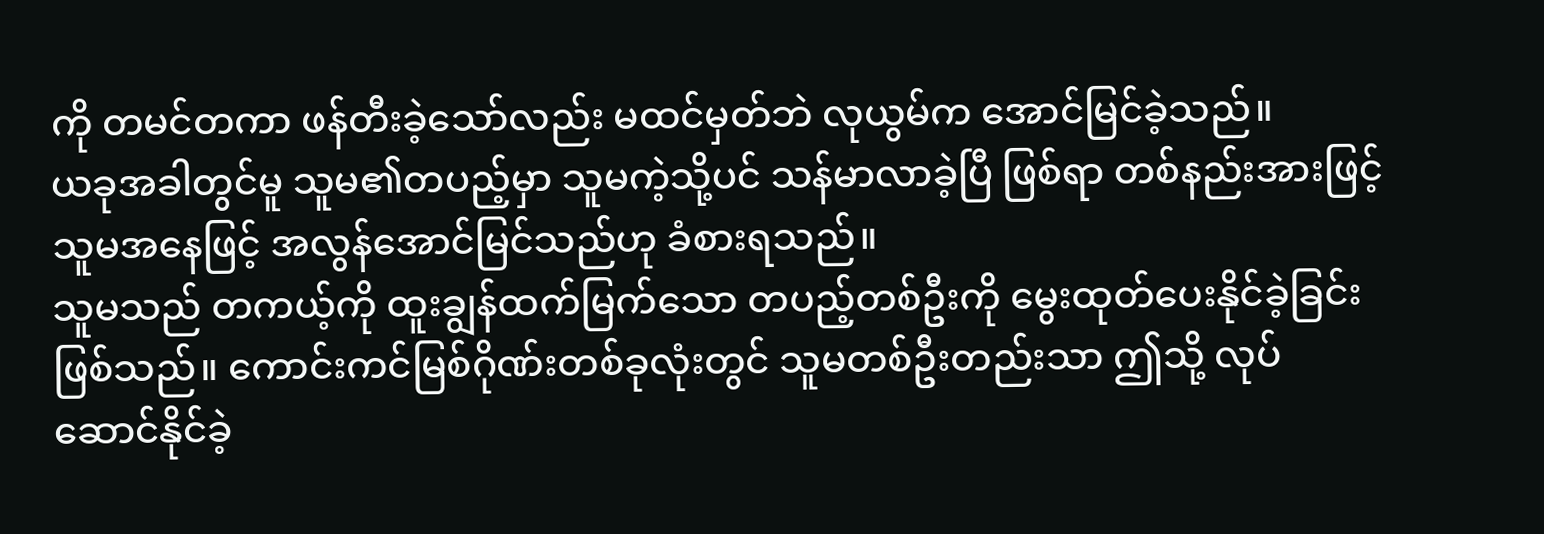ကို တမင်တကာ ဖန်တီးခဲ့သော်လည်း မထင်မှတ်ဘဲ လုယွမ်က အောင်မြင်ခဲ့သည်။
ယခုအခါတွင်မူ သူမ၏တပည့်မှာ သူမကဲ့သို့ပင် သန်မာလာခဲ့ပြီ ဖြစ်ရာ တစ်နည်းအားဖြင့် သူမအနေဖြင့် အလွန်အောင်မြင်သည်ဟု ခံစားရသည်။
သူမသည် တကယ့်ကို ထူးချွန်ထက်မြက်သော တပည့်တစ်ဦးကို မွေးထုတ်ပေးနိုင်ခဲ့ခြင်း ဖြစ်သည်။ ကောင်းကင်မြစ်ဂိုဏ်းတစ်ခုလုံးတွင် သူမတစ်ဦးတည်းသာ ဤသို့ လုပ်ဆောင်နိုင်ခဲ့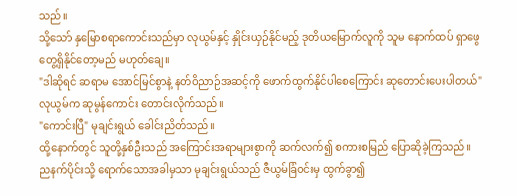သည်။
သို့သော် နှမြောစရာကောင်းသည်မှာ လုယွမ်နှင့် နှိုင်းယှဉ်နိုင်မည့် ဒုတိယမြောက်လူကို သူမ နောက်ထပ် ရှာဖွေတွေ့ရှိနိုင်တော့မည် မဟုတ်ချေ။
"ဒါဆိုရင် ဆရာမ အောင်မြင်စွာနဲ့ နတ်ဝိညာဉ်အဆင့်ကို ဖောက်ထွက်နိုင်ပါစေကြောင်း ဆုတောင်းပေးပါတယ်" လုယွမ်က ဆုမွန်ကောင်း တောင်းလိုက်သည်။
"ကောင်းပြီ" မုချင်းရွယ် ခေါင်းညိတ်သည်။
ထို့နောက်တွင် သူတို့နှစ်ဦးသည် အကြောင်းအရာများစွာကို ဆက်လက်၍ စကားစမြည် ပြောဆိုခဲ့ကြသည်။
ညနက်ပိုင်းသို့ ရောက်သောအခါမှသာ မုချင်းရွယ်သည် ဇီယွမ်ခြံ၀င်းမှ ထွက်ခွာ၍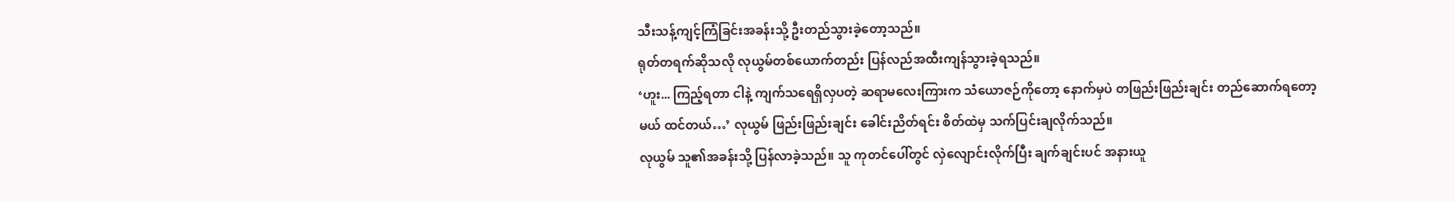သီးသန့်ကျင့်ကြံခြင်းအခန်းသို့ ဦးတည်သွားခဲ့တော့သည်။
ရုတ်တရက်ဆိုသလို လုယွမ်တစ်ယောက်တည်း ပြန်လည်အထီးကျန်သွားခဲ့ရသည်။
‘ဟူး... ကြည့်ရတာ ငါနဲ့ ကျက်သရေရှိလှပတဲ့ ဆရာမလေးကြားက သံယောဇဉ်ကိုတော့ နောက်မှပဲ တဖြည်းဖြည်းချင်း တည်ဆောက်ရတော့မယ် ထင်တယ်…’ လုယွမ် ဖြည်းဖြည်းချင်း ခေါင်းညိတ်ရင်း စိတ်ထဲမှ သက်ပြင်းချလိုက်သည်။
လုယွမ် သူ၏အခန်းသို့ ပြန်လာခဲ့သည်။ သူ ကုတင်ပေါ်တွင် လှဲလျောင်းလိုက်ပြီး ချက်ချင်းပင် အနားယူ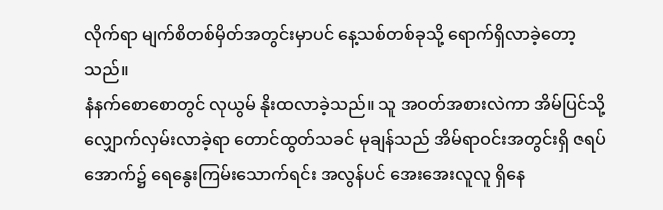လိုက်ရာ မျက်စိတစ်မှိတ်အတွင်းမှာပင် နေ့သစ်တစ်ခုသို့ ရောက်ရှိလာခဲ့တော့သည်။
နံနက်စောစောတွင် လုယွမ် နိုးထလာခဲ့သည်။ သူ အဝတ်အစားလဲကာ အိမ်ပြင်သို့ လျှောက်လှမ်းလာခဲ့ရာ တောင်ထွတ်သခင် မုချန်သည် အိမ်ရာဝင်းအတွင်းရှိ ဇရပ်အောက်၌ ရေနွေးကြမ်းသောက်ရင်း အလွန်ပင် အေးအေးလူလူ ရှိနေ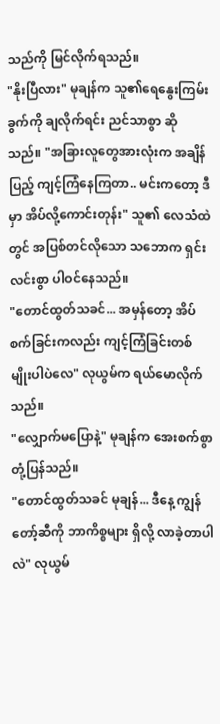သည်ကို မြင်လိုက်ရသည်။
"နိုးပြီလား" မုချန်က သူ၏ရေနွေးကြမ်းခွက်ကို ချလိုက်ရင်း ညင်သာစွာ ဆိုသည်။ "အခြားလူတွေအားလုံးက အချိန်ပြည့် ကျင့်ကြံနေကြတာ.. မင်းကတော့ ဒီမှာ အိပ်လို့ကောင်းတုန်း" သူ၏ လေသံထဲတွင် အပြစ်တင်လိုသော သဘောက ရှင်းလင်းစွာ ပါဝင်နေသည်။
"တောင်ထွတ်သခင်... အမှန်တော့ အိပ်စက်ခြင်းကလည်း ကျင့်ကြံခြင်းတစ်မျိုးပါပဲလေ" လုယွမ်က ရယ်မောလိုက်သည်။
"လျှောက်မပြောနဲ့" မုချန်က အေးစက်စွာ တုံ့ပြန်သည်။
"တောင်ထွတ်သခင် မုချန်... ဒီနေ့ ကျွန်တော့်ဆီကို ဘာကိစ္စများ ရှိလို့ လာခဲ့တာပါလဲ" လုယွမ်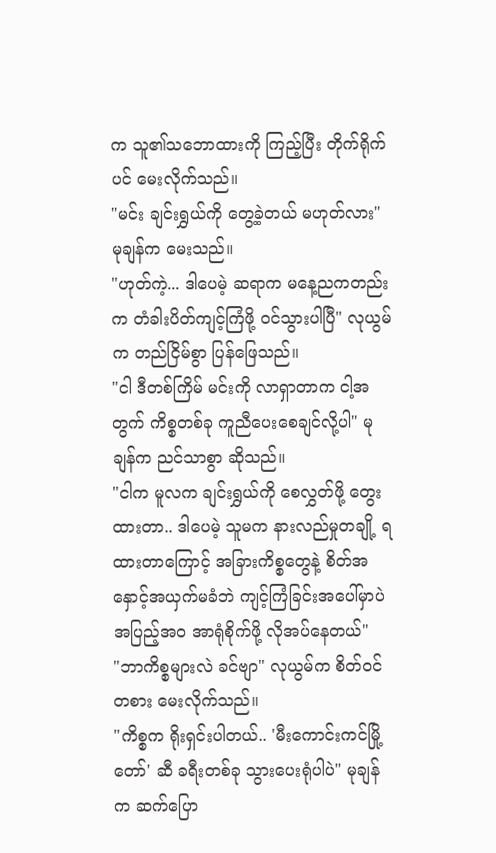က သူ၏သဘောထားကို ကြည့်ပြီး တိုက်ရိုက်ပင် မေးလိုက်သည်။
"မင်း ချင်းရွှယ်ကို တွေ့ခဲ့တယ် မဟုတ်လား" မုချန်က မေးသည်။
"ဟုတ်ကဲ့... ဒါပေမဲ့ ဆရာက မနေ့ညကတည်းက တံခါးပိတ်ကျင့်ကြံဖို့ ဝင်သွားပါပြီ" လုယွမ်က တည်ငြိမ်စွာ ပြန်ဖြေသည်။
"ငါ ဒီတစ်ကြိမ် မင်းကို လာရှာတာက ငါ့အတွက် ကိစ္စတစ်ခု ကူညီပေးစေချင်လို့ပါ" မုချန်က ညင်သာစွာ ဆိုသည်။
"ငါက မူလက ချင်းရွှယ်ကို စေလွှတ်ဖို့ တွေးထားတာ.. ဒါပေမဲ့ သူမက နားလည်မှုတချို့ ရထားတာကြောင့် အခြားကိစ္စတွေနဲ့ စိတ်အနှောင့်အယှက်မခံဘဲ ကျင့်ကြံခြင်းအပေါ်မှာပဲ အပြည့်အဝ အာရုံစိုက်ဖို့ လိုအပ်နေတယ်"
"ဘာကိစ္စများလဲ ခင်ဗျာ" လုယွမ်က စိတ်ဝင်တစား မေးလိုက်သည်။
"ကိစ္စက ရိုးရှင်းပါတယ်.. 'မီးကောင်းကင်မြို့တော်' ဆီ ခရီးတစ်ခု သွားပေးရုံပါပဲ" မုချန်က ဆက်ပြော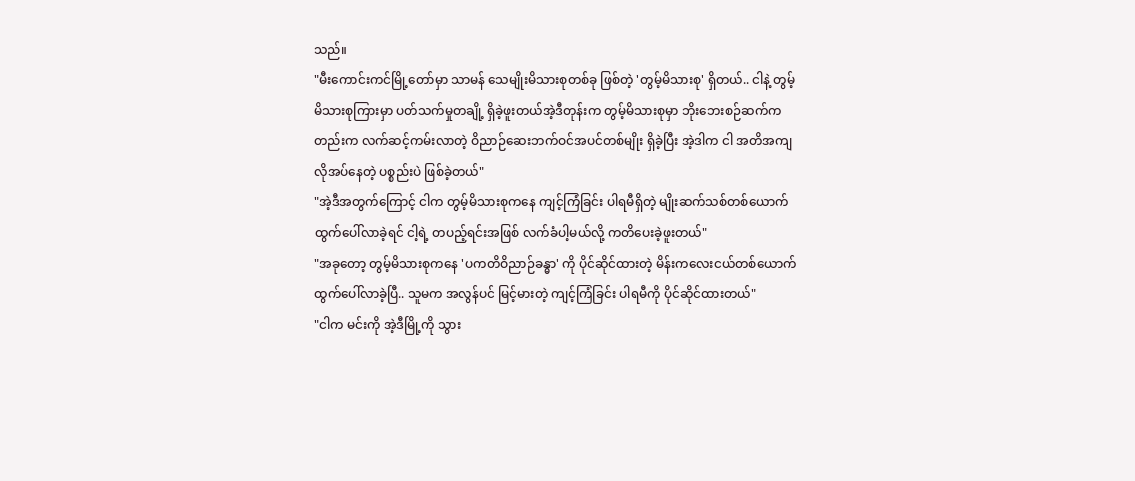သည်။
"မီးကောင်းကင်မြို့တော်မှာ သာမန် သေမျိုးမိသားစုတစ်ခု ဖြစ်တဲ့ 'တွမ့်မိသားစု' ရှိတယ်.. ငါနဲ့ တွမ့်မိသားစုကြားမှာ ပတ်သက်မှုတချို့ ရှိခဲ့ဖူးတယ်အဲ့ဒီတုန်းက တွမ့်မိသားစုမှာ ဘိုးဘေးစဉ်ဆက်ကတည်းက လက်ဆင့်ကမ်းလာတဲ့ ဝိညာဉ်ဆေးဘက်ဝင်အပင်တစ်မျိုး ရှိခဲ့ပြီး အဲ့ဒါက ငါ အတိအကျ လိုအပ်နေတဲ့ ပစ္စည်းပဲ ဖြစ်ခဲ့တယ်"
"အဲ့ဒီအတွက်ကြောင့် ငါက တွမ့်မိသားစုကနေ ကျင့်ကြံခြင်း ပါရမီရှိတဲ့ မျိုးဆက်သစ်တစ်ယောက် ထွက်ပေါ်လာခဲ့ရင် ငါ့ရဲ့ တပည့်ရင်းအဖြစ် လက်ခံပါ့မယ်လို့ ကတိပေးခဲ့ဖူးတယ်"
"အခုတော့ တွမ့်မိသားစုကနေ 'ပကတိဝိညာဉ်ခန္ဓာ' ကို ပိုင်ဆိုင်ထားတဲ့ မိန်းကလေးငယ်တစ်ယောက် ထွက်ပေါ်လာခဲ့ပြီ.. သူမက အလွန်ပင် မြင့်မားတဲ့ ကျင့်ကြံခြင်း ပါရမီကို ပိုင်ဆိုင်ထားတယ်"
"ငါက မင်းကို အဲ့ဒီမြို့ကို သွား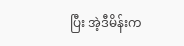ပြီး အဲ့ဒီမိန်းက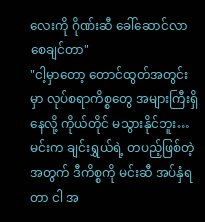လေးကို ဂိုဏ်းဆီ ခေါ်ဆောင်လာစေချင်တာ"
"ငါ့မှာတော့ တောင်ထွတ်အတွင်းမှာ လုပ်စရာကိစ္စတွေ အများကြီးရှိနေလို့ ကိုယ်တိုင် မသွားနိုင်ဘူး…မင်းက ချင်းရွှယ်ရဲ့ တပည့်ဖြစ်တဲ့အတွက် ဒီကိစ္စကို မင်းဆီ အပ်နှံရတာ ငါ အ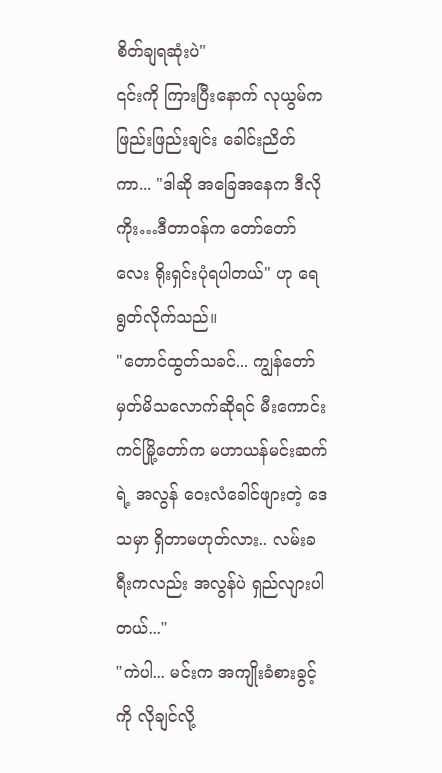စိတ်ချရဆုံးပဲ"
၎င်းကို ကြားပြီးနောက် လုယွမ်က ဖြည်းဖြည်းချင်း ခေါင်းညိတ်ကာ... "ဒါဆို အခြေအနေက ဒီလိုကိုး…ဒီတာဝန်က တော်တော်လေး ရိုးရှင်းပုံရပါတယ်" ဟု ရေရွတ်လိုက်သည်။
"တောင်ထွတ်သခင်... ကျွန်တော် မှတ်မိသလောက်ဆိုရင် မီးကောင်းကင်မြို့တော်က မဟာယန်မင်းဆက်ရဲ့ အလွန် ဝေးလံခေါင်ဖျားတဲ့ ဒေသမှာ ရှိတာမဟုတ်လား.. လမ်းခရီးကလည်း အလွန်ပဲ ရှည်လျားပါတယ်..."
"ကဲပါ... မင်းက အကျိုးခံစားခွင့်ကို လိုချင်လို့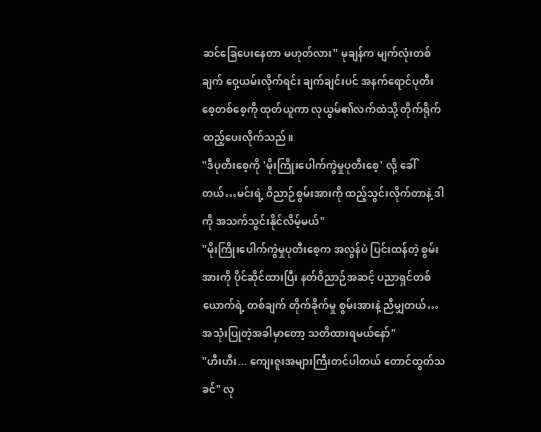ဆင်ခြေပေးနေတာ မဟုတ်လား" မုချန်က မျက်လုံးတစ်ချက် ဝှေ့ယမ်းလိုက်ရင်း ချက်ချင်းပင် အနက်ရောင်ပုတီးစေ့တစ်စေ့ကို ထုတ်ယူကာ လုယွမ်၏လက်ထဲသို့ တိုက်ရိုက် ထည့်ပေးလိုက်သည်။
"ဒီပုတီးစေ့ကို 'မိုးကြိုးပေါက်ကွဲမှုပုတီးစေ့' လို့ ခေါ်တယ်…မင်းရဲ့ ဝိညာဉ်စွမ်းအားကို ထည့်သွင်းလိုက်တာနဲ့ ဒါကို အသက်သွင်းနိုင်လိမ့်မယ်"
"မိုးကြိုးပေါက်ကွဲမှုပုတီးစေ့က အလွန်ပဲ ပြင်းထန်တဲ့ စွမ်းအားကို ပိုင်ဆိုင်ထားပြီး နတ်ဝိညာဉ်အဆင့် ပညာရှင်တစ်ယောက်ရဲ့ တစ်ချက် တိုက်ခိုက်မှု စွမ်းအားနဲ့ ညီမျှတယ်… အသုံးပြုတဲ့အခါမှာတော့ သတိထားရမယ်နော်"
"ဟီးဟီး... ကျေးဇူးအများကြီးတင်ပါတယ် တောင်ထွတ်သခင်" လု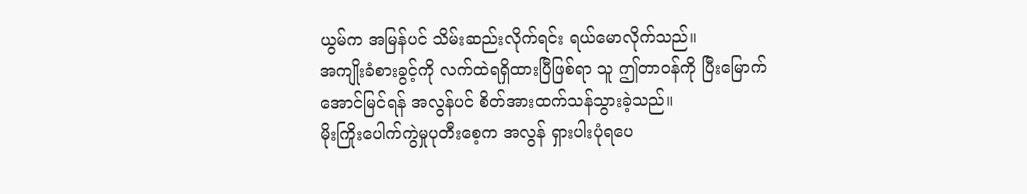ယွမ်က အမြန်ပင် သိမ်းဆည်းလိုက်ရင်း ရယ်မောလိုက်သည်။
အကျိုးခံစားခွင့်ကို လက်ထဲရရှိထားပြီဖြစ်ရာ သူ ဤတာဝန်ကို ပြီးမြောက်အောင်မြင်ရန် အလွန်ပင် စိတ်အားထက်သန်သွားခဲ့သည်။
မိုးကြိုးပေါက်ကွဲမှုပုတီးစေ့က အလွန် ရှားပါးပုံရပေ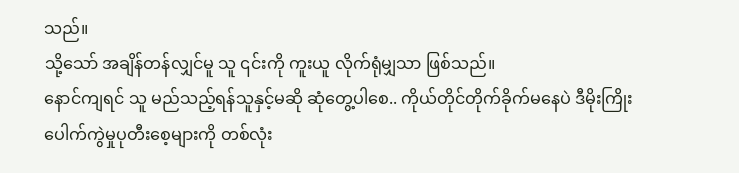သည်။
သို့သော် အချိန်တန်လျှင်မူ သူ ၎င်းကို ကူးယူ လိုက်ရုံမျှသာ ဖြစ်သည်။
နောင်ကျရင် သူ မည်သည့်ရန်သူနှင့်မဆို ဆုံတွေ့ပါစေ.. ကိုယ်တိုင်တိုက်ခိုက်မနေပဲ ဒီမိုးကြိုးပေါက်ကွဲမှုပုတီးစေ့များကို တစ်လုံး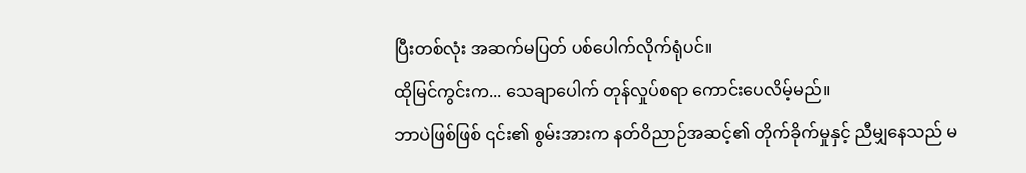ပြီးတစ်လုံး အဆက်မပြတ် ပစ်ပေါက်လိုက်ရုံပင်။
ထိုမြင်ကွင်းက... သေချာပေါက် တုန်လှုပ်စရာ ကောင်းပေလိမ့်မည်။
ဘာပဲဖြစ်ဖြစ် ၎င်း၏ စွမ်းအားက နတ်ဝိညာဉ်အဆင့်၏ တိုက်ခိုက်မှုနှင့် ညီမျှနေသည် မ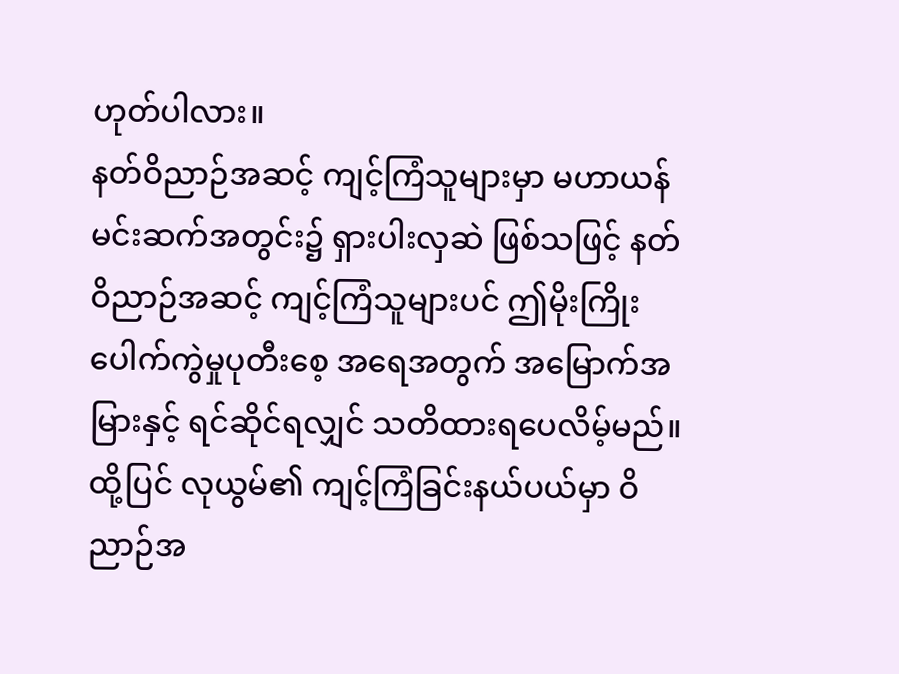ဟုတ်ပါလား။
နတ်ဝိညာဉ်အဆင့် ကျင့်ကြံသူများမှာ မဟာယန်မင်းဆက်အတွင်း၌ ရှားပါးလှဆဲ ဖြစ်သဖြင့် နတ်ဝိညာဉ်အဆင့် ကျင့်ကြံသူများပင် ဤမိုးကြိုးပေါက်ကွဲမှုပုတီးစေ့ အရေအတွက် အမြောက်အမြားနှင့် ရင်ဆိုင်ရလျှင် သတိထားရပေလိမ့်မည်။
ထို့ပြင် လုယွမ်၏ ကျင့်ကြံခြင်းနယ်ပယ်မှာ ဝိညာဉ်အ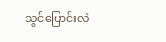သွင်ပြောင်းလဲ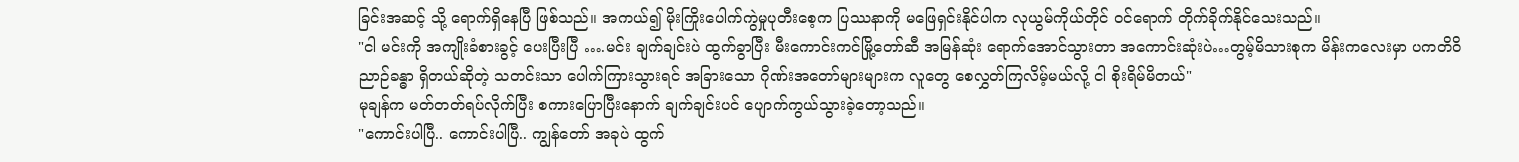ခြင်းအဆင့် သို့ ရောက်ရှိနေပြီ ဖြစ်သည်။ အကယ်၍ မိုးကြိုးပေါက်ကွဲမှုပုတီးစေ့က ပြဿနာကို မဖြေရှင်းနိုင်ပါက လုယွမ်ကိုယ်တိုင် ဝင်ရောက် တိုက်ခိုက်နိုင်သေးသည်။
"ငါ မင်းကို အကျိုးခံစားခွင့် ပေးပြီးပြီ ….မင်း ချက်ချင်းပဲ ထွက်ခွာပြီး မီးကောင်းကင်မြို့တော်ဆီ အမြန်ဆုံး ရောက်အောင်သွားတာ အကောင်းဆုံးပဲ…တွမ့်မိသားစုက မိန်းကလေးမှာ ပကတိဝိညာဉ်ခန္ဓာ ရှိတယ်ဆိုတဲ့ သတင်းသာ ပေါက်ကြားသွားရင် အခြားသော ဂိုဏ်းအတော်များများက လူတွေ စေလွှတ်ကြလိမ့်မယ်လို့ ငါ စိုးရိမ်မိတယ်"
မုချန်က မတ်တတ်ရပ်လိုက်ပြီး စကားပြောပြီးနောက် ချက်ချင်းပင် ပျောက်ကွယ်သွားခဲ့တော့သည်။
"ကောင်းပါပြီ.. ကောင်းပါပြီ.. ကျွန်တော် အခုပဲ ထွက်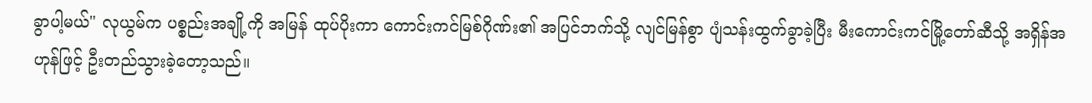ခွာပါ့မယ်" လုယွမ်က ပစ္စည်းအချို့ကို အမြန် ထုပ်ပိုးကာ ကောင်းကင်မြစ်ဂိုဏ်း၏ အပြင်ဘက်သို့ လျင်မြန်စွာ ပျံသန်းထွက်ခွာခဲ့ပြီး မီးကောင်းကင်မြို့တော်ဆီသို့ အရှိန်အဟုန်ဖြင့် ဦးတည်သွားခဲ့တော့သည်။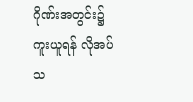ဂိုဏ်းအတွင်း၌ ကူးယူရန် လိုအပ်သ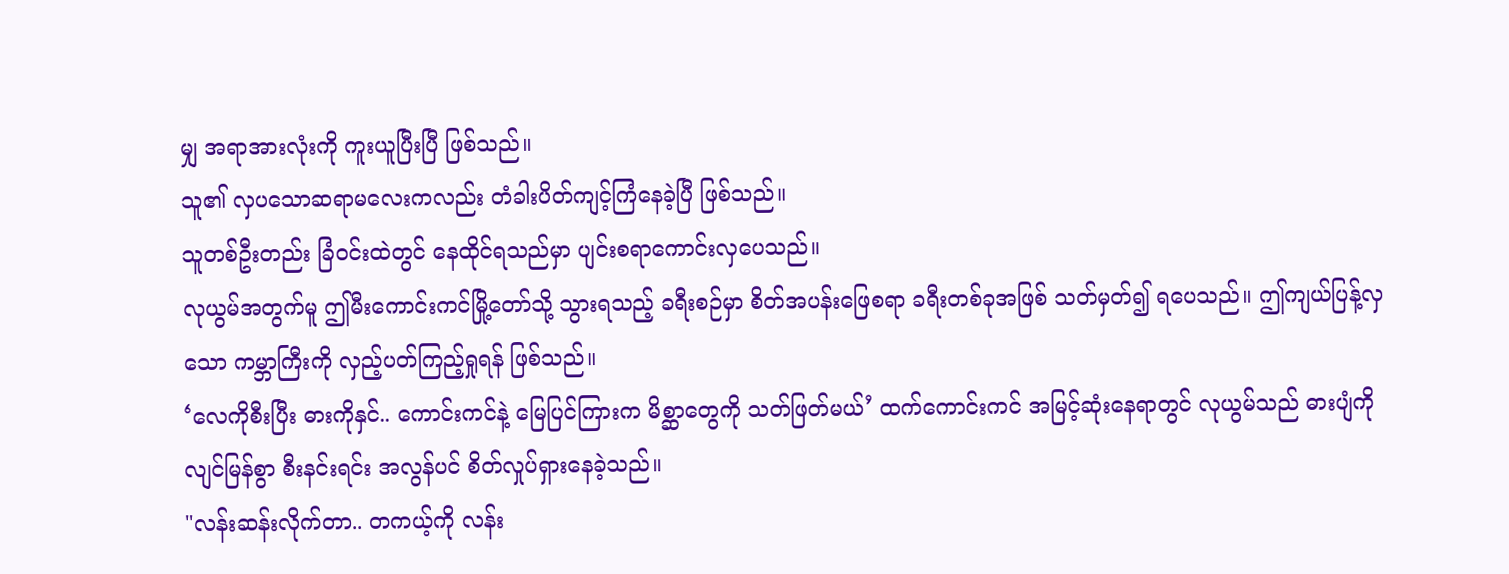မျှ အရာအားလုံးကို ကူးယူပြီးပြီ ဖြစ်သည်။
သူ၏ လှပသောဆရာမလေးကလည်း တံခါးပိတ်ကျင့်ကြံနေခဲ့ပြီ ဖြစ်သည်။
သူတစ်ဦးတည်း ခြံဝင်းထဲတွင် နေထိုင်ရသည်မှာ ပျင်းစရာကောင်းလှပေသည်။
လုယွမ်အတွက်မူ ဤမီးကောင်းကင်မြို့တော်သို့ သွားရသည့် ခရီးစဉ်မှာ စိတ်အပန်းဖြေစရာ ခရီးတစ်ခုအဖြစ် သတ်မှတ်၍ ရပေသည်။ ဤကျယ်ပြန့်လှသော ကမ္ဘာကြီးကို လှည့်ပတ်ကြည့်ရှုရန် ဖြစ်သည်။
‘လေကိုစီးပြီး ဓားကိုနှင်.. ကောင်းကင်နဲ့ မြေပြင်ကြားက မိစ္ဆာတွေကို သတ်ဖြတ်မယ်’ ထက်ကောင်းကင် အမြင့်ဆုံးနေရာတွင် လုယွမ်သည် ဓားပျံကို လျင်မြန်စွာ စီးနင်းရင်း အလွန်ပင် စိတ်လှုပ်ရှားနေခဲ့သည်။
"လန်းဆန်းလိုက်တာ.. တကယ့်ကို လန်း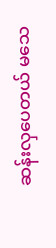ဆန်းလှပေတယ် မသေ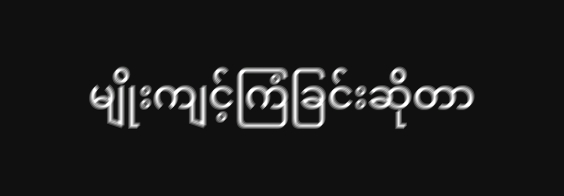မျိုးကျင့်ကြံခြင်းဆိုတာ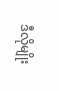ဒီလိုမျိုး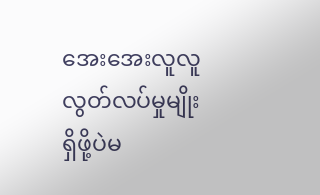အေးအေးလူလူ လွတ်လပ်မှုမျိုး ရှိဖို့ပဲမ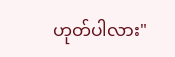ဟုတ်ပါလား"